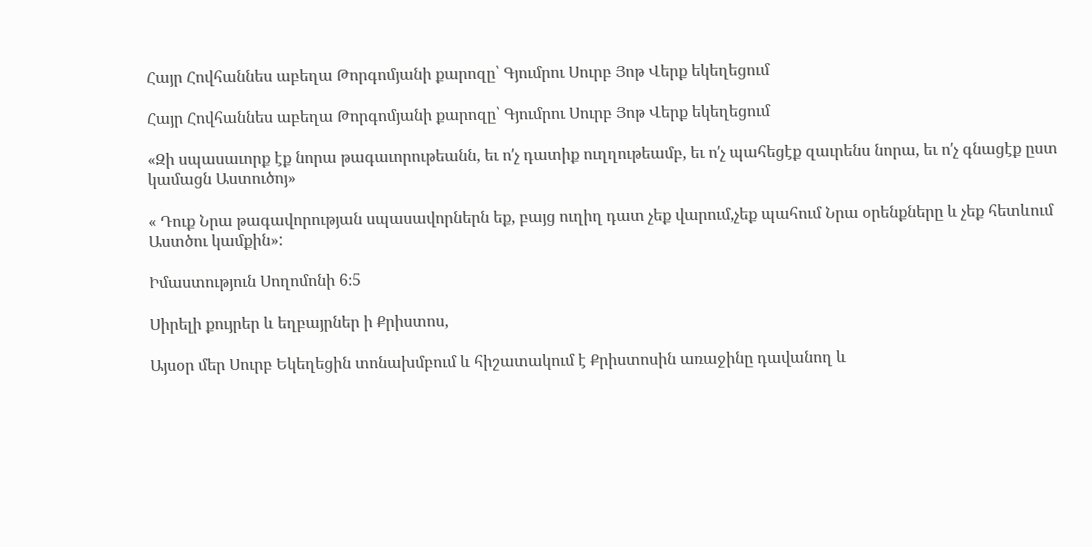Հայր Հովհաննես աբեղա Թորգոմյանի քարոզը՝ Գյումրու Սուրբ Յոթ Վերք եկեղեցում

Հայր Հովհաննես աբեղա Թորգոմյանի քարոզը՝ Գյումրու Սուրբ Յոթ Վերք եկեղեցում

«Զի սպասաւորք էք նորա թագաւորութեանն, եւ ոʹչ դատիք ուղղութեամբ, եւ ոʹչ պահեցէք զաւրենս նորա, եւ ոʹչ գնացէք ըստ կամացն Աստուծոյ»

« Դուք Նրա թագավորության սպասավորներն եք, բայց ուղիղ դատ չեք վարում,չեք պահում Նրա օրենքները և չեք հետևում Աստծու կամքին»:

Իմաստություն Սողոմոնի 6։5

Սիրելի քույրեր և եղբայրներ ի Քրիստոս,

Այսօր մեր Սուրբ Եկեղեցին տոնախմբում և հիշատակում է Քրիստոսին առաջինը դավանող և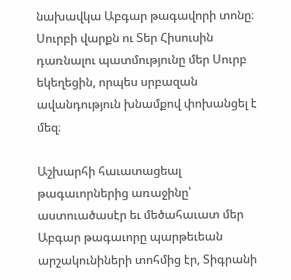նախավկա Աբգար թագավորի տոնը։ Սուրբի վարքն ու Տեր Հիսուսին դառնալու պատմությունը մեր Սուրբ եկեղեցին, որպես սրբազան ավանդություն խնամքով փոխանցել է մեզ։

Աշխարհի հաւատացեալ թագաւորներից առաջինը՝ աստուածասէր եւ մեծահաւատ մեր Աբգար թագաւորը պարթեւեան արշակունիների տոհմից էր, Տիգրանի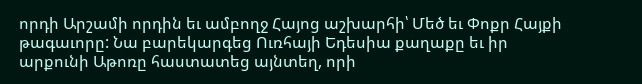որդի Արշամի որդին եւ ամբողջ Հայոց աշխարհի՝ Մեծ եւ Փոքր Հայքի թագաւորը: Նա բարեկարգեց Ուռհայի Եդեսիա քաղաքը եւ իր արքունի Աթոռը հաստատեց այնտեղ, որի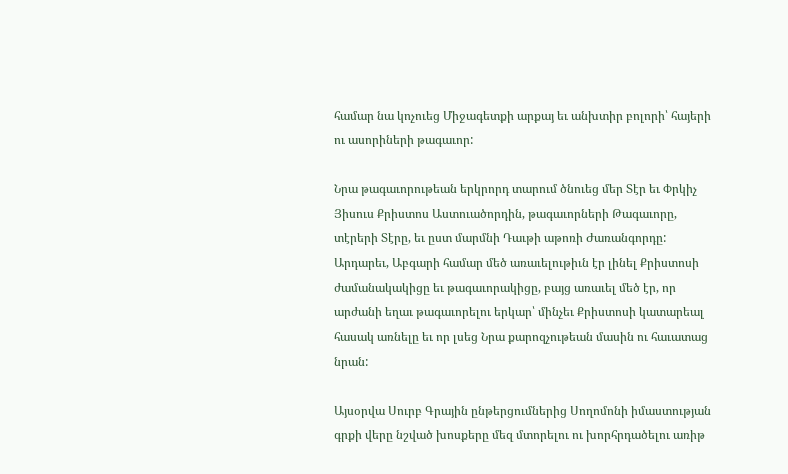համար նա կոչուեց Միջագետքի արքայ եւ անխտիր բոլորի՝ հայերի ու ասորիների թագաւոր:

Նրա թագաւորութեան երկրորդ տարում ծնուեց մեր Տէր եւ Փրկիչ Յիսուս Քրիստոս Աստուածորդին, թագաւորների Թագաւորը, տէրերի Տէրը, եւ ըստ մարմնի Դաւթի աթոռի Ժառանգորդը: Արդարեւ, Աբգարի համար մեծ առաւելութիւն էր լինել Քրիստոսի ժամանակակիցը եւ թագաւորակիցը, բայց առաւել մեծ էր, որ արժանի եղաւ թագաւորելու երկար՝ մինչեւ Քրիստոսի կատարեալ հասակ առնելը եւ որ լսեց Նրա քարոզչութեան մասին ու հաւատաց նրան:

Այսօրվա Սուրբ Գրային ընթերցումներից Սողոմոնի իմաստության գրքի վերը նշված խոսքերը մեզ մտորելու ու խորհրդածելու առիթ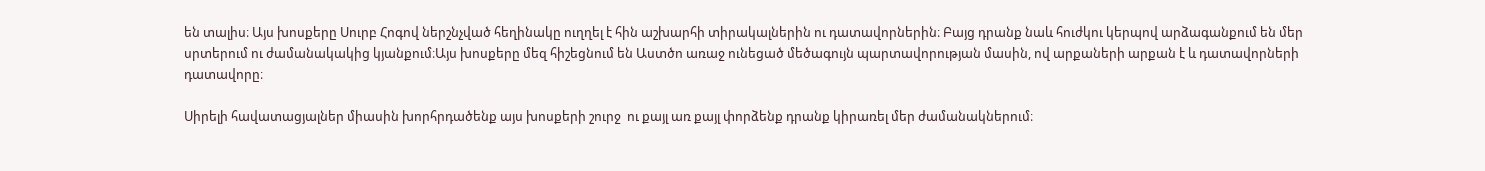են տալիս։ Այս խոսքերը Սուրբ Հոգով ներշնչված հեղինակը ուղղել է հին աշխարհի տիրակալներին ու դատավորներին։ Բայց դրանք նաև հուժկու կերպով արձագանքում են մեր սրտերում ու ժամանակակից կյանքում։Այս խոսքերը մեզ հիշեցնում են Աստծո առաջ ունեցած մեծագույն պարտավորության մասին, ով արքաների արքան է և դատավորների դատավորը։

Սիրելի հավատացյալներ միասին խորհրդածենք այս խոսքերի շուրջ  ու քայլ առ քայլ փորձենք դրանք կիրառել մեր ժամանակներում։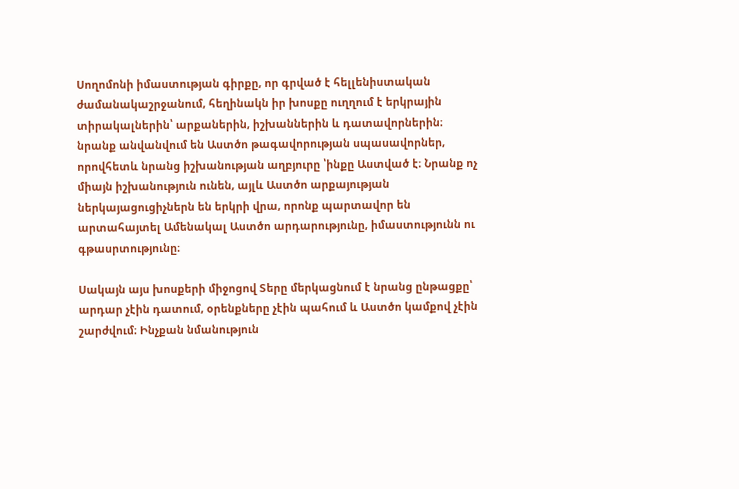Սողոմոնի իմաստության գիրքը, որ գրված է հելլենիստական ժամանակաշրջանում, հեղինակն իր խոսքը ուղղում է երկրային տիրակալներին՝ արքաներին, իշխաններին և դատավորներին։ նրանք անվանվում են Աստծո թագավորության սպասավորներ, որովհետև նրանց իշխանության աղբյուրը ՝ինքը Աստված է։ Նրանք ոչ միայն իշխանություն ունեն, այլև Աստծո արքայության ներկայացուցիչներն են երկրի վրա, որոնք պարտավոր են արտահայտել Ամենակալ Աստծո արդարությունը, իմաստությունն ու գթասրտությունը։

Սակայն այս խոսքերի միջոցով Տերը մերկացնում է նրանց ընթացքը՝ արդար չէին դատում, օրենքները չէին պահում և Աստծո կամքով չէին շարժվում։ Ինչքան նմանություն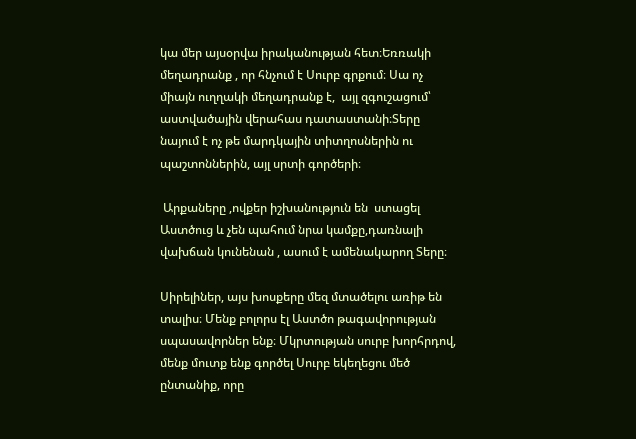կա մեր այսօրվա իրականության հետ։Եռռակի մեղադրանք , որ հնչում է Սուրբ գրքում։ Սա ոչ միայն ուղղակի մեղադրանք է,  այլ զգուշացում՝ աստվածային վերահաս դատաստանի։Տերը նայում է ոչ թե մարդկային տիտղոսներին ու պաշտոններին, այլ սրտի գործերի։

 Արքաները ,ովքեր իշխանություն են  ստացել Աստծուց և չեն պահում նրա կամքը,դառնալի վախճան կունենան , ասում է ամենակարող Տերը։

Սիրելիներ, այս խոսքերը մեզ մտածելու առիթ են տալիս։ Մենք բոլորս էլ Աստծո թագավորության սպասավորներ ենք։ Մկրտության սուրբ խորհրդով, մենք մուտք ենք գործել Սուրբ եկեղեցու մեծ ընտանիք, որը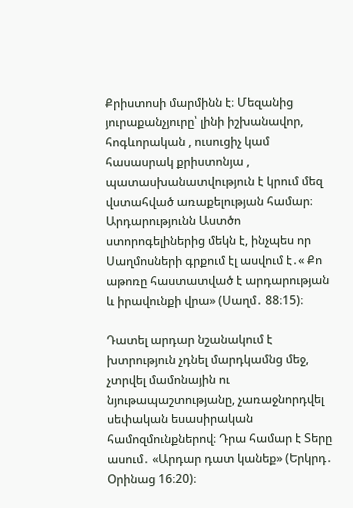Քրիստոսի մարմինն է։ Մեզանից յուրաքանչյուրը՝ լինի իշխանավոր, հոգևորական , ուսուցիչ կամ հասասրակ քրիստոնյա , պատասխանատվություն է կրում մեզ վստահված առաքելության համար։ Արդարությունն Աստծո ստորոգելիներից մեկն է, ինչպես որ Սաղմոսների գրքում էլ ասվում է․« Քո աթոռը հաստատված է արդարության և իրավունքի վրա» (Սաղմ․ 88։15)։

Դատել արդար նշանակում է խտրություն չդնել մարդկամնց մեջ, չտրվել մամոնային ու նյութապաշտությանը, չառաջնորդվել սեփական եսասիրական համոզմունքներով։ Դրա համար է Տերը ասում․ «Արդար դատ կանեք» (Երկրդ․ Օրինաց 16։20)։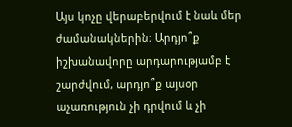Այս կոչը վերաբերվում է նաև մեր ժամանակներին։ Արդյո՞ք իշխանավորը արդարությամբ է շարժվում, արդյո՞ք այսօր աչառություն չի դրվում և չի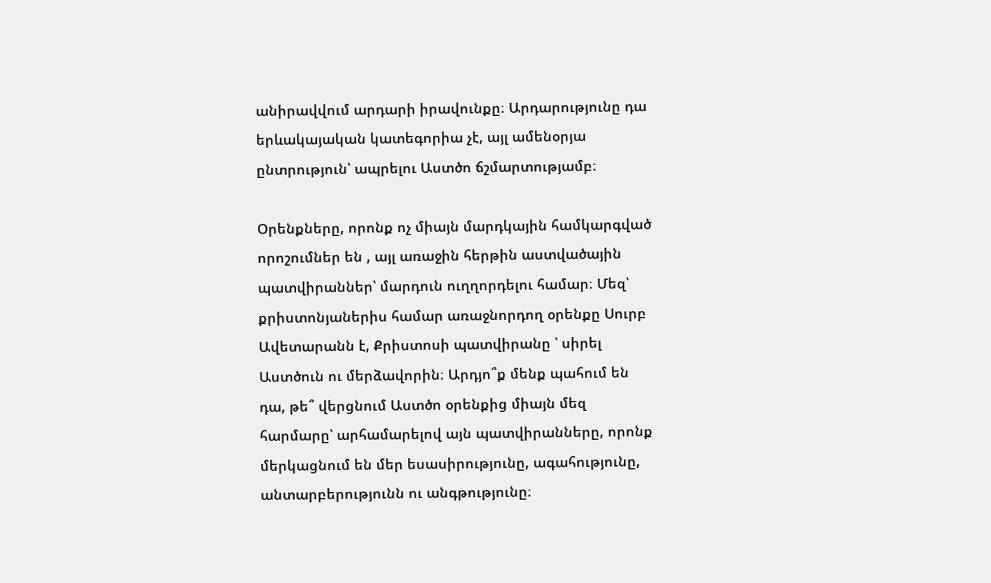անիրավվում արդարի իրավունքը։ Արդարությունը դա երևակայական կատեգորիա չէ, այլ ամենօրյա ընտրություն՝ ապրելու Աստծո ճշմարտությամբ։

Օրենքները, որոնք ոչ միայն մարդկային համկարգված որոշումներ են , այլ առաջին հերթին աստվածային պատվիրաններ՝ մարդուն ուղղորդելու համար։ Մեզ՝ քրիստոնյաներիս համար առաջնորդող օրենքը Սուրբ Ավետարանն է, Քրիստոսի պատվիրանը ՝ սիրել Աստծուն ու մերձավորին։ Արդյո՞ք մենք պահում են դա, թե՞ վերցնում Աստծո օրենքից միայն մեզ հարմարը՝ արհամարելով այն պատվիրանները, որոնք մերկացնում են մեր եսասիրությունը, ագահությունը, անտարբերությունն ու անգթությունը։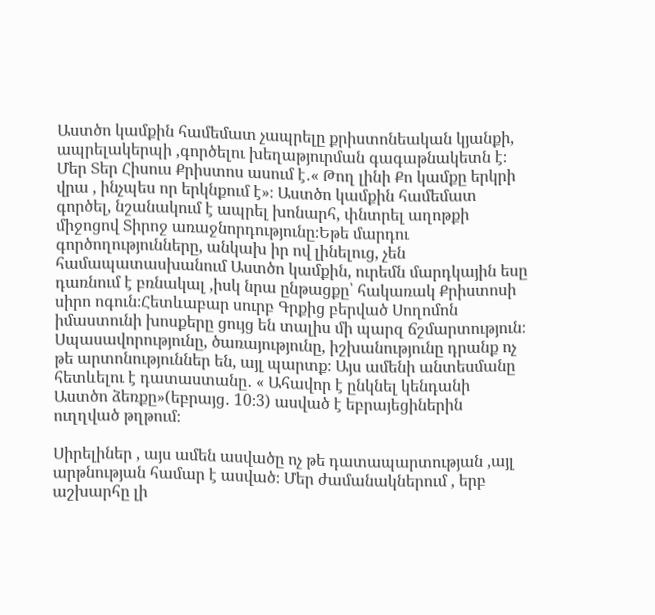Աստծո կամքին համեմատ չապրելը քրիստոնեական կյանքի, ապրելակերպի ,գործելու խեղաթյուրման գագաթնակետն է։ Մեր Տեր Հիսուս Քրիստոս ասում է․« Թող լինի Քո կամքը երկրի վրա , ինչպես որ երկնքում է»։ Աստծո կամքին համեմատ գործել, նշանակում է ապրել խոնարհ, փնտրել աղոթքի միջոցով Տիրոջ առաջնորդությունը։Եթե մարդու գործողությունները, անկախ իր ով լինելուց, չեն համապատասխանում Աստծո կամքին, ուրեմն մարդկային եսը դառնում է բռնակալ ,իսկ նրա ընթացքը՝ հակառակ Քրիստոսի սիրո ոգուն։Հետևաբար սուրբ Գրքից բերված Սողոմոն իմաստունի խոսքերը ցույց են տալիս մի պարզ ճշմարտություն։ Սպասավորությունը, ծառայությունը, իշխանությունը դրանք ոչ թե արտոնություններ են, այլ պարտք։ Այս ամենի անտեսմանը հետևելու է դատաստանը․ « Ահավոր է ընկնել կենդանի Աստծո ձեռքը»(եբրայց․ 10։3) ասված է եբրայեցիներին ուղղված թղթում։

Սիրելիներ , այս ամեն ասվածը ոչ թե դատապարտության ,այլ արթնության համար է ասված։ Մեր ժամանակներում , երբ աշխարհը լի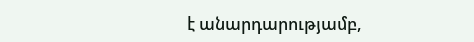է անարդարությամբ,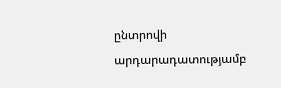ընտրովի արդարադատությամբ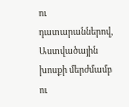ու դատարաններով, Աստվածային խոսքի մերժմամբ ու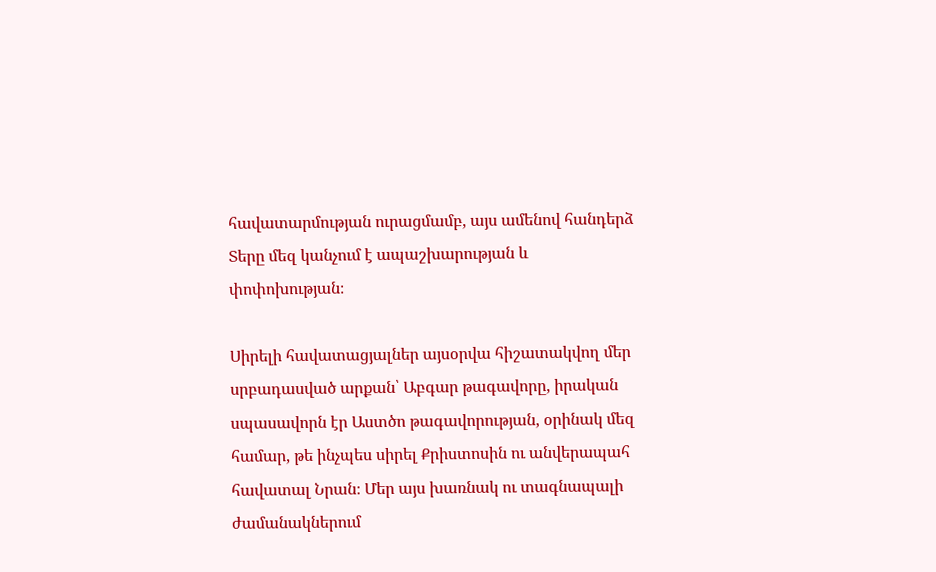հավատարմության ուրացմամբ, այս ամենով հանդերձ Տերը մեզ կանչում է ապաշխարության և փոփոխության։

Սիրելի հավատացյալներ այսօրվա հիշատակվող մեր սրբադասված արքան՝ Աբգար թագավորը, իրական սպասավորն էր Աստծո թագավորության, օրինակ մեզ համար, թե ինչպես սիրել Քրիստոսին ու անվերապահ հավատալ Նրան։ Մեր այս խառնակ ու տագնապալի ժամանակներում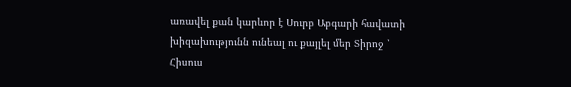առավել քան կարևոր է Սուրբ Աբգարի հավատի խիզախությունն ունեալ ու քայլել մեր Տիրոջ ՝ Հիսուս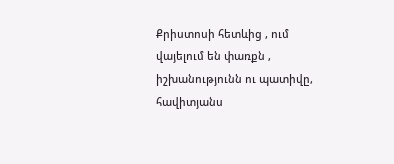Քրիստոսի հետևից , ում վայելում են փառքն , իշխանությունն ու պատիվը, հավիտյանս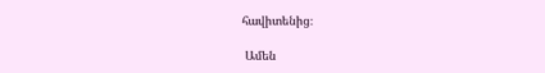հավիտենից։

 Ամեն